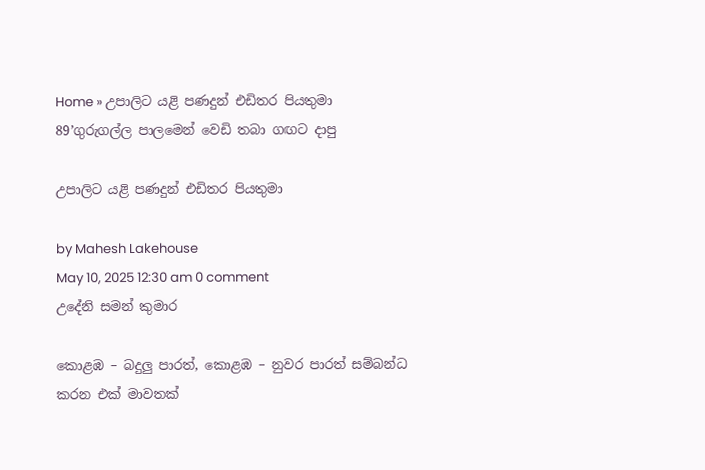Home » උපාලිට යළි පණදුන් එඩිතර පියතුමා
89’ගුරුගල්ල පාලමෙන් වෙඩි තබා ගඟට දාපු

උපාලිට යළි පණදුන් එඩිතර පියතුමා

by Mahesh Lakehouse
May 10, 2025 12:30 am 0 comment
උදේනි සමන් කුමාර

කොළඹ – බදුලු පාරත්, කොළඹ – නුවර පාරත් සම්බන්ධ කරන එක් මාවතක්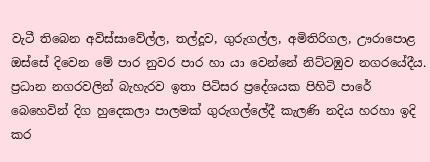වැටී තිබෙන අවිස්සාවේල්ල, තල්දූව, ගුරුගල්ල, අමිතිරිගල, ඌරාපොළ ඔස්සේ දිවෙන මේ පාර නුවර පාර හා යා වෙන්නේ නිට්ටඹුව නගරයේදීය. ප්‍රධාන නගරවලින් බැහැරව ඉතා පිටිසර ප්‍රදේශයක පිහිටි පාරේ බෙහෙවින් දිග හුදෙකලා පාලමක් ගුරුගල්ලේදී කැලණි නදිය හරහා ඉදි කර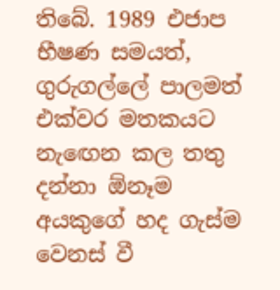තිබේ. 1989 එජාප භීෂණ සමයත්, ගුරුගල්ලේ පාලමත් එක්වර මතකයට නැඟෙන කල තතු දන්නා ඕනෑම අයකුගේ හද ගැස්ම වෙනස් වී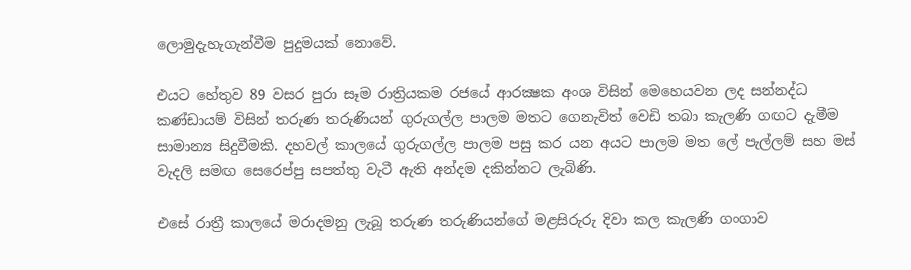ලොමුදැහැගැන්වීම පුදුමයක් නොවේ.

එයට හේතුව 89 වසර පුරා සෑම රාත්‍රියකම රජයේ ආරක්‍ෂක අංශ විසින් මෙහෙයවන ලද සන්නද්ධ කණ්ඩායම් විසින් තරුණ තරුණියන් ගුරුගල්ල පාලම මතට ගෙනැවිත් වෙඩි තබා කැලණි ගඟට දැමීම සාමාන්‍ය සිදුවීමකි. දහවල් කාලයේ ගුරුගල්ල පාලම පසු කර යන අයට පාලම මත ලේ පැල්ලම් සහ මස් වැදලි සමඟ සෙරෙප්පු සපත්තු වැටී ඇති අන්දම දකින්නට ලැබිණි.

එසේ රාත්‍රී කාලයේ මරාදමනු ලැබූ තරුණ තරුණියන්ගේ මළසිරුරු දිවා කල කැලණි ගංගාව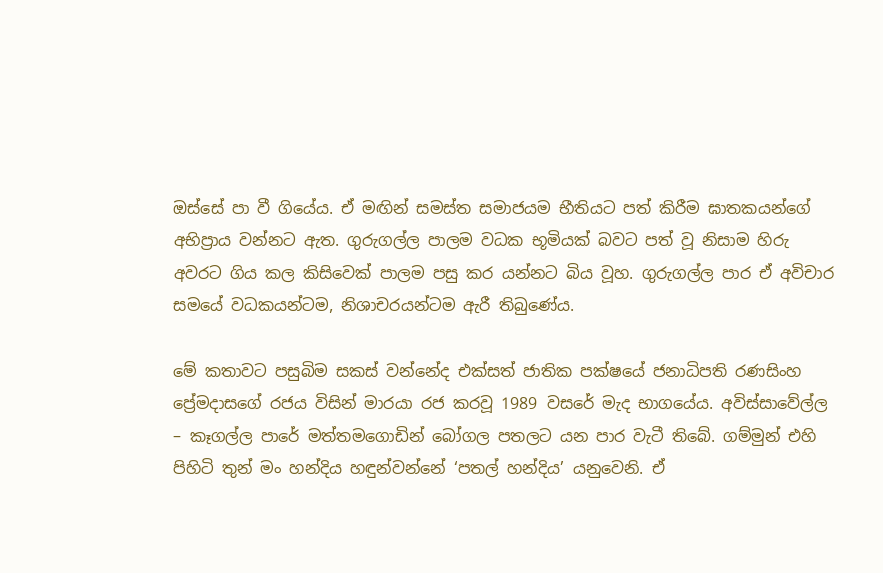ඔස්සේ පා වී ගියේය. ඒ මඟින් සමස්ත සමාජයම භීතියට පත් කිරීම ඝාතකයන්ගේ අභිප්‍රාය වන්නට ඇත. ගුරුගල්ල පාලම වධක භූමියක් බවට පත් වූ නිසාම හිරු අවරට ගිය කල කිසිවෙක් පාලම පසු කර යන්නට බිය වූහ. ගුරුගල්ල පාර ඒ අවිචාර සමයේ වධකයන්ටම, නිශාචරයන්ටම ඇරී තිබුණේය.

මේ කතාවට පසුබිම සකස් වන්නේද එක්සත් ජාතික පක්ෂයේ ජනාධිපති රණසිංහ ප්‍රේමදාසගේ රජය විසින් මාරයා රජ කරවූ 1989 වසරේ මැද භාගයේය. අවිස්සාවේල්ල – කෑගල්ල පාරේ මත්තමගොඩින් බෝගල පතලට යන පාර වැටී තිබේ. ගම්මුන් එහි පිහිටි තුන් මං හන්දිය හඳුන්වන්නේ ‘පතල් හන්දිය’ යනුවෙනි. ඒ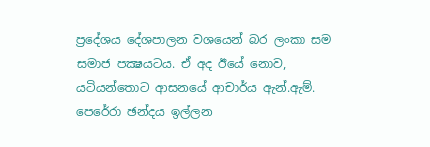ප්‍රදේශය දේශපාලන වශයෙන් බර ලංකා සම සමාජ පක්‍ෂයටය. ඒ අද ඊයේ නොව, යටියන්තොට ආසනයේ ආචාර්ය ඇන්.ඇම්. පෙරේරා ඡන්දය ඉල්ලන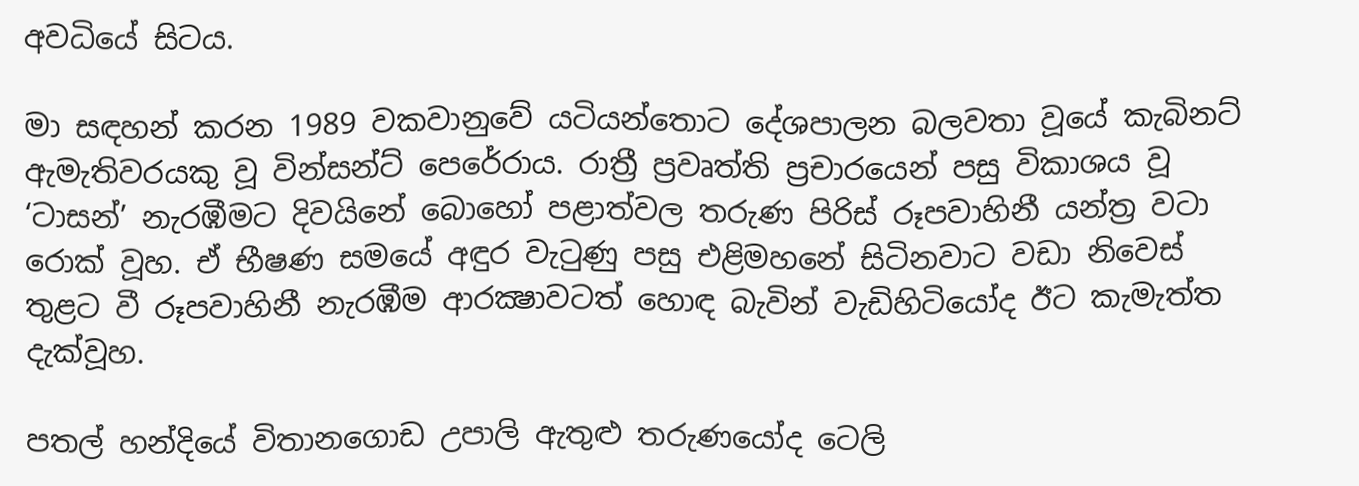අවධියේ සිටය.

මා සඳහන් කරන 1989 වකවානුවේ යටියන්තොට දේශපාලන බලවතා වූයේ කැබිනට් ඇමැතිවරයකු වූ වින්සන්ට් පෙරේරාය. රාත්‍රී ප්‍රවෘත්ති ප්‍රචාරයෙන් පසු විකාශය වූ ‘ටාසන්’ නැරඹීමට දිවයිනේ බොහෝ පළාත්වල තරුණ පිරිස් රූපවාහිනී යන්ත්‍ර වටා රොක් වූහ. ඒ භීෂණ සමයේ අඳුර වැටුණු පසු එළිමහනේ සිටිනවාට වඩා නිවෙස් තුළට වී රූපවාහිනී නැරඹීම ආරක්‍ෂාවටත් හොඳ බැවින් වැඩිහිටියෝද ඊට කැමැත්ත දැක්වූහ.

පතල් හන්දියේ විතානගොඩ උපාලි ඇතුළු තරුණයෝද ටෙලි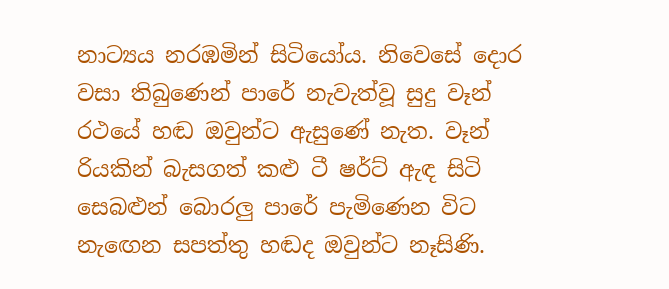නාට්‍යය නරඹමින් සිටියෝය. නිවෙසේ ‍දොර වසා තිබුණෙන් පාරේ නැවැත්වූ සුදු වෑන් රථයේ හඬ ඔවුන්ට ඇසුණේ නැත. වෑන් රියකින් බැසගත් කළු ටී ෂර්ට් ඇඳ සිටි සෙබළුන් බොරලු පාරේ පැමිණෙන විට නැඟෙන සපත්තු හඬද ඔවුන්ට නෑසිණි.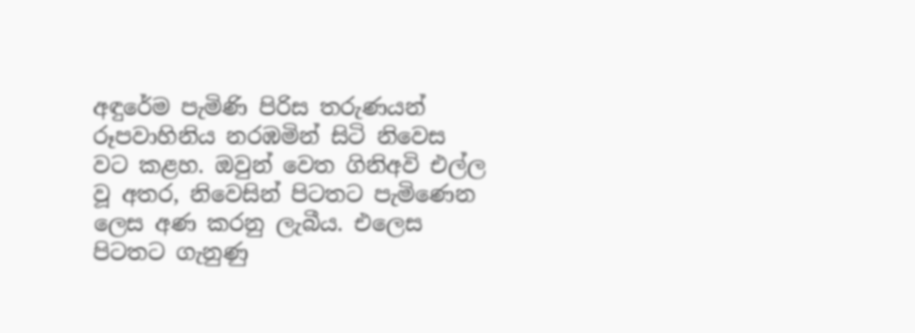අඳුරේම පැමිණි පිරිස තරුණයන් රූපවාහිනිය නරඹමින් සිටි නිවෙස වට කළහ. ඔවුන් වෙත ගිනිඅවි එල්ල වූ අතර, නිවෙසින් පිටතට පැමිණෙන ලෙස අණ කරනු ලැබීය. එලෙස පිටතට ගැනුණු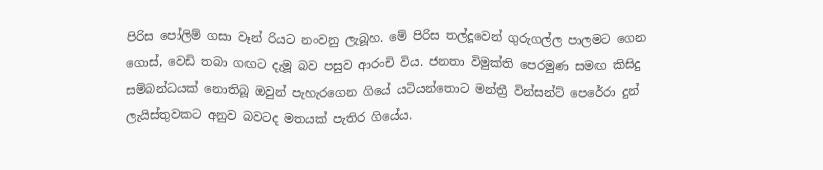පිරිස පෝලිම් ගසා වෑන් රියට නංවනු ලැබූහ. මේ පිරිස තල්දූවෙන් ගුරුගල්ල පාලමට ගෙන ගොස්, වෙඩි තබා ගඟට දැමූ බව පසුව ආරංචි විය. ජනතා විමුක්ති පෙරමුණ සමඟ කිසිදු සම්බන්ධයක් නොතිබූ ඔවුන් පැහැරගෙන ගියේ යටියන්තොට මන්ත්‍රී වින්සන්ට් පෙරේරා දුන් ලැයිස්තුවකට අනුව බවටද මතයක් පැතිර ගියේය.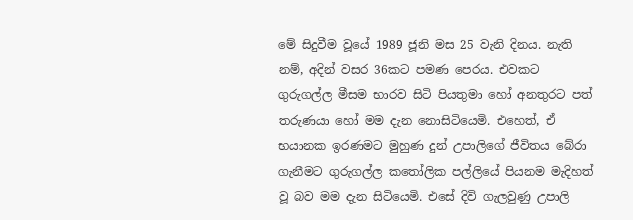මේ සිදුවීම වූයේ 1989 ජූනි මස 25 වැනි දිනය. නැති නම්, අදින් වසර 36කට පමණ පෙරය. එවකට ගුරුගල්ල මීසම භාරව සිටි පියතුමා හෝ අනතුරට පත් තරුණයා හෝ මම දැන නොසිටියෙමි. එහෙත්, ඒ භයානක ඉරණමට මුහුණ දුන් උපාලිගේ ජීවිතය බේරා ගැනීමට ගුරුගල්ල කතෝලික පල්ලියේ පියනම මැදිහත් වූ බව මම දැන සිටියෙමි. එසේ දිවි ගැලවුණු උපාලි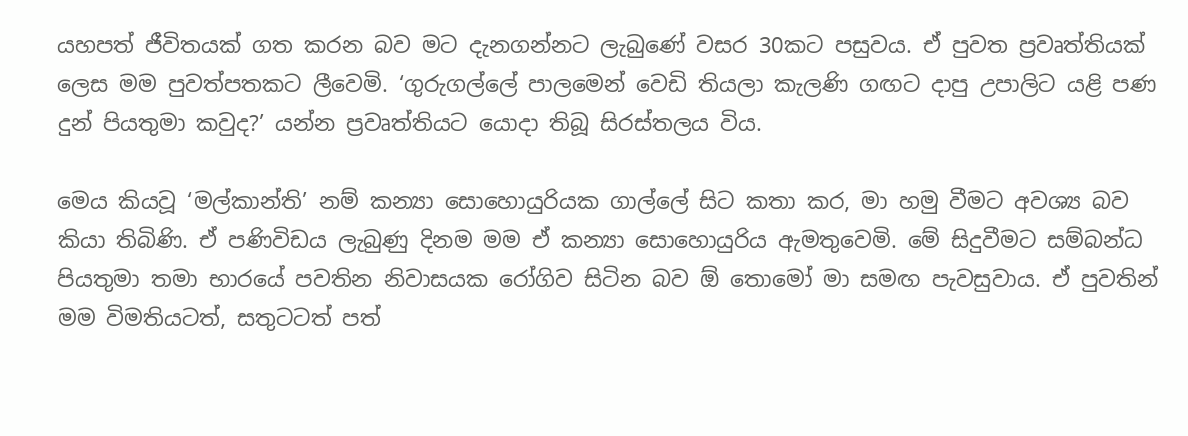යහපත් ජීවිතයක් ගත කරන බව මට දැනගන්නට ලැබුණේ වසර 30කට පසුවය. ඒ පුවත ප්‍රවෘත්තියක් ලෙස මම පුවත්පතකට ලීවෙමි. ‘ගුරුගල්ලේ පාලමෙන් වෙඩි තියලා කැලණි ගඟට දාපු උපාලිට යළි පණ දුන් පියතුමා කවුද?’ යන්න ප්‍රවෘත්තියට යොදා තිබූ සිරස්තලය විය.

මෙය කියවූ ‘මල්කාන්ති’ නම් කන්‍යා සොහොයුරියක ගාල්ලේ සිට කතා කර, මා හමු වීමට අවශ්‍ය බව කියා තිබිණි. ඒ පණිවිඩය ලැබුණු දිනම මම ඒ කන්‍යා සොහොයුරිය ඇමතුවෙමි. මේ සිදුවීමට සම්බන්ධ පියතුමා තමා භාරයේ පවතින නිවාසයක රෝගිව සිටින බව ඕ තොමෝ මා සමඟ පැවසුවාය. ඒ පුවතින් මම විමතියටත්, සතුටටත් පත්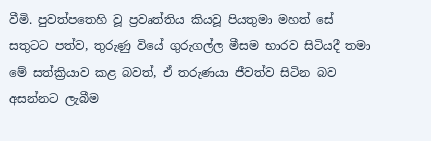වීමි. පුවත්පතෙහි වූ ප්‍රවෘත්තිය කියවූ පියතුමා මහත් සේ සතුටට පත්ව, තුරුණු වියේ ගුරුගල්ල මීසම භාරව සිටියදී තමා මේ සත්ක්‍රියාව කළ බවත්, ඒ තරුණයා ජීවත්ව සිටින බව අසන්නට ලැබීම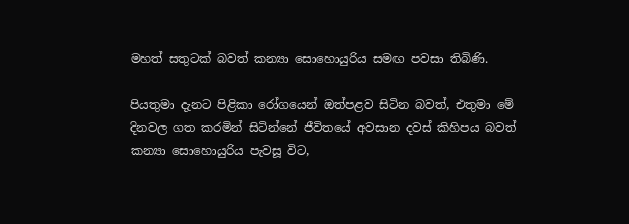මහත් සතුටක් බවත් කන්‍යා සොහොයුරිය සමඟ පවසා තිබිණි.

පියතුමා දැනට පිළිකා රෝගයෙන් ඔත්පළව සිටින බවත්, එතුමා මේ දිනවල ගත කරමින් සිටින්නේ ජීවිතයේ අවසාන දවස් කිහිපය බවත් කන්‍යා සොහොයුරිය පැවසූ විට,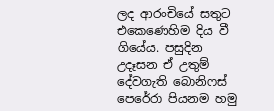ලද ආරංචියේ සතුට එකෙණෙහිම දිය වී ගියේය. පසුදින උදෑසන ඒ උතුම් දේවගැති බොනිෆස් පෙරේරා පියනම හමු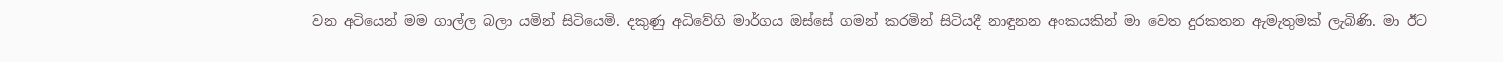වන අටියෙන් මම ගාල්ල බලා යමින් සිටියෙමි. දකුණු අධිවේගි මාර්ගය ඔස්සේ ගමන් කරමින් සිටියදී නාඳුනන අංකයකින් මා වෙත දුරකතන ඇමැතුමක් ලැබිණි. මා ඊට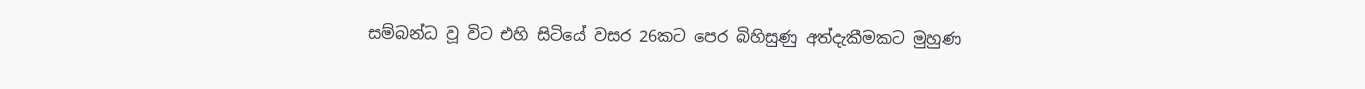සම්බන්ධ වූ විට එහි සිටියේ වසර 26කට පෙර බිහිසුණු අත්දැකීමකට මුහුණ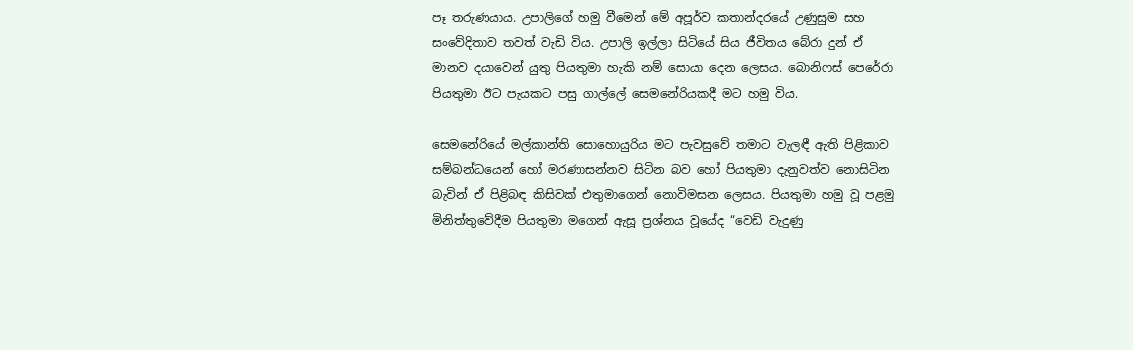පෑ තරුණයාය. උපාලිගේ හමු වීමෙන් මේ අපූර්ව කතාන්දරයේ උණුසුම සහ සංවේදිතාව තවත් වැඩි විය. උපාලි ඉල්ලා සිටියේ සිය ජීවිතය බේරා දුන් ඒ මානව දයාවෙන් යුතු පියතුමා හැකි නම් සොයා දෙන ලෙසය. බොනිෆස් පෙරේරා පියතුමා ඊට පැයකට පසු ගාල්ලේ සෙමනේරියකදී මට හමු විය.

සෙමනේරියේ මල්කාන්ති සොහොයුරිය මට පැවසුවේ තමාට වැලඳී ඇති පිළිකාව සම්බන්ධයෙන් හෝ මරණාසන්නව සිටින බව හෝ පියතුමා දැනුවත්ව නොසිටින බැවින් ඒ පිළිබඳ කිසිවක් එතුමාගෙන් නොවිමසන ලෙසය. පියතුමා හමු වූ පළමු මිනිත්තුවේදීම පියතුමා මගෙන් ඇසූ ප්‍රශ්නය වූයේද “වෙඩි වැදුණු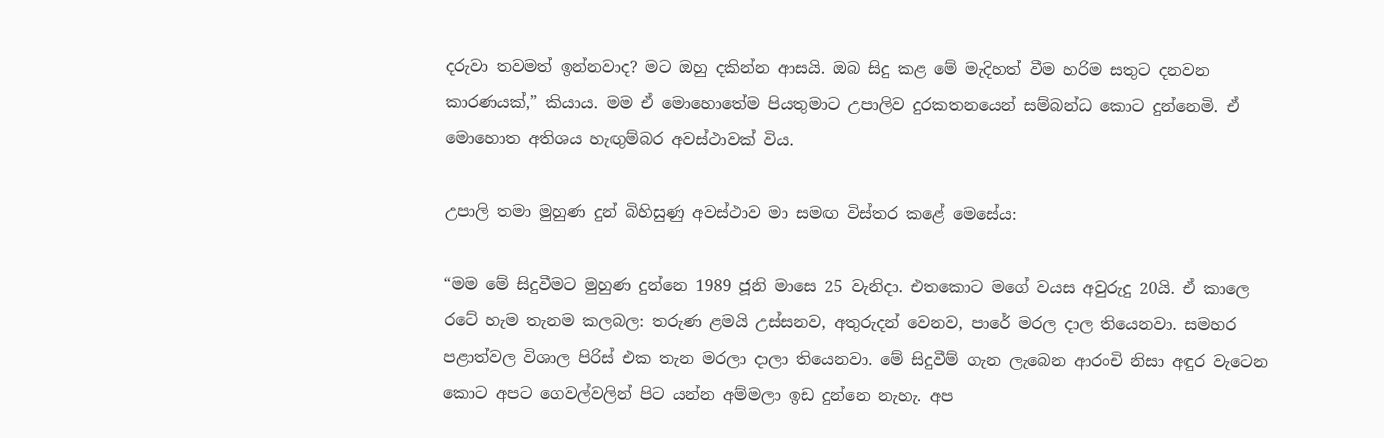දරුවා තවමත් ඉන්නවාද? මට ඔහු දකින්න ආසයි. ඔබ සිදු කළ මේ මැදිහත් වීම හරිම සතුට දනවන කාරණයක්,” කියාය. මම ඒ මොහොතේම පියතුමාට උපාලිව දුරකතනයෙන් සම්බන්ධ කොට දුන්නෙමි. ඒ මොහොත අතිශය හැඟුම්බර අවස්ථාවක් විය.

උපාලි තමා මුහුණ දුන් බිහිසුණු අවස්ථාව මා සමඟ විස්තර කළේ මෙසේය:

“මම මේ සිදුවීමට මුහුණ දුන්නෙ 1989 ජූනි මාසෙ 25 වැනිදා. එතකොට මගේ වයස අවුරුදු 20යි. ඒ කාලෙ රටේ හැම තැනම කලබල: තරුණ ළමයි උස්සනව, අතුරුදන් වෙනව, පාරේ මරල දාල තියෙනවා. සමහර පළාත්වල විශාල පිරිස් එක තැන මරලා දාලා තියෙනවා. මේ සිදුවීම් ගැන ලැබෙන ආරංචි නිසා අඳුර වැටෙන කොට අපට ගෙවල්වලින් පිට යන්න අම්මලා ඉඩ දුන්නෙ නැහැ. අප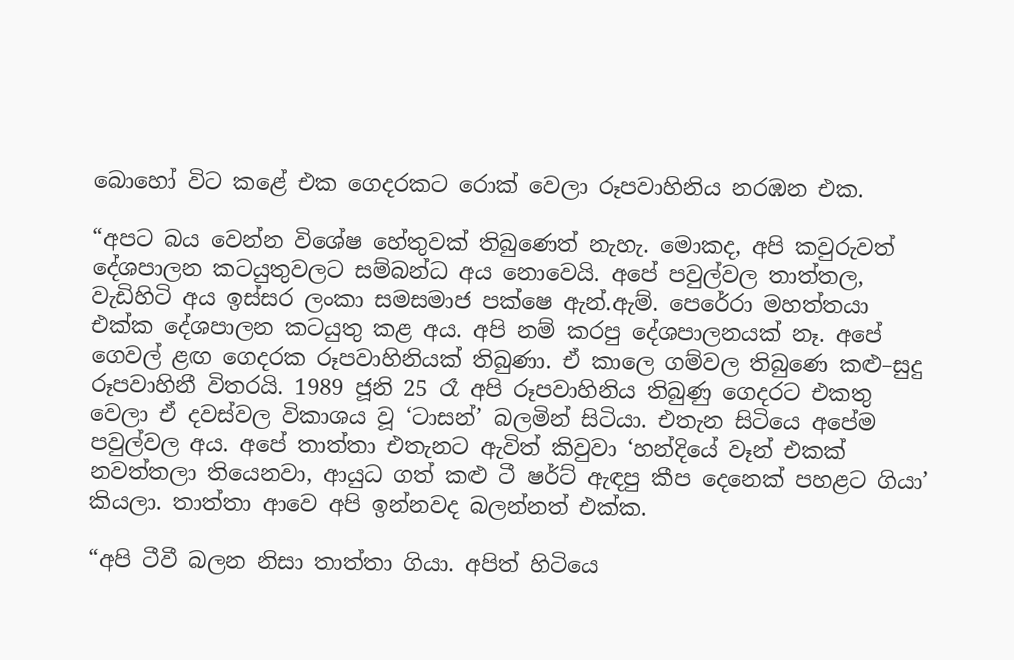බොහෝ විට කළේ එක ගෙදරකට රොක් වෙලා රූපවාහිනිය නරඹන එක.

“අපට බය වෙන්න විශේෂ හේතුවක් තිබුණෙත් නැහැ. මොකද, අපි කවුරුවත් දේශපාලන කටයුතුවලට සම්බන්ධ අය නොවෙයි. අපේ පවුල්වල තාත්තල, වැඩිහිටි අය ඉස්සර ලංකා සමසමාජ පක්ෂෙ ඇන්.ඇම්. පෙරේරා මහත්තයා එක්ක දේශපාලන කටයුතු කළ අය. අපි නම් කරපු දේශපාලනයක් නෑ. අපේ ගෙවල් ළඟ ගෙදරක රූපවාහිනියක් තිබුණා. ඒ කාලෙ ගම්වල තිබුණෙ කළු–සුදු රූපවාහිනී විතරයි. 1989 ජූනි 25 රෑ අපි රූපවාහිනිය තිබුණු ගෙදරට එකතු වෙලා ඒ දවස්වල විකාශය වූ ‘ටාසන්’ බලමින් සිටියා. එතැන සිටියෙ අපේම පවුල්වල අය. අපේ තාත්තා එතැනට ඇවිත් කිවුවා ‘හන්දියේ වෑන් එකක් නවත්තලා තියෙනවා, ආයුධ ගත් කළු ටී ෂර්ට් ඇඳපු කීප දෙනෙක් පහළට ගියා’ කියලා. තාත්තා ආවෙ අපි ඉන්නවද බලන්නත් එක්ක.

“අපි ටීවී බලන නිසා තාත්තා ගියා. අපිත් හිටියෙ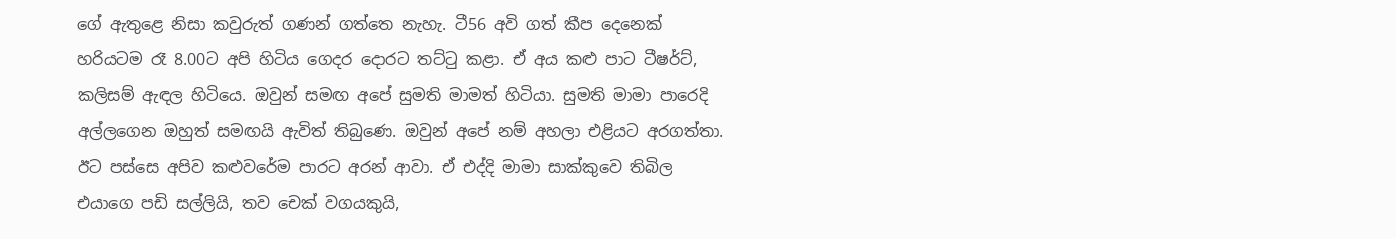ගේ ඇතුළෙ නිසා කවුරුත් ගණන් ගත්තෙ නැහැ. ටී56 අවි ගත් කීප දෙනෙක් හරියටම රෑ 8.00ට අපි හිටිය ගෙදර ‍දොරට තට්ටු කළා. ඒ අය කළු පාට ටීෂර්ට්, කලිසම් ඇඳල හිටියෙ. ඔවුන් සමඟ අපේ සුමති මාමත් හිටියා. සුමති මාමා පාරෙදි අල්ලගෙන ඔහුත් සමඟයි ඇවිත් තිබුණෙ. ඔවුන් අපේ නම් අහලා එළියට අරගත්තා. ඊට පස්සෙ අපිව කළුවරේම පාරට අරන් ආවා. ඒ එද්දි මාමා සාක්කුවෙ තිබිල එයාගෙ පඩි සල්ලියි, තව චෙක් වගයකුයි,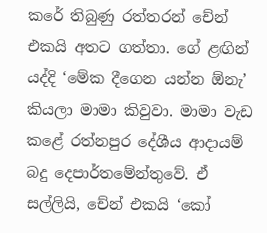කරේ තිබුණු රත්තරන් චේන් එකයි අතට ගත්තා. ගේ ළඟින් යද්දි ‘මේක දීගෙන යන්න ඕනැ’ කියලා මාමා කිවුවා. මාමා වැඩ කළේ රත්නපුර දේශීය ආදායම් බදු දෙපාර්තමේන්තුවේ. ඒ සල්ලියි, චේන් එකයි ‘කෝ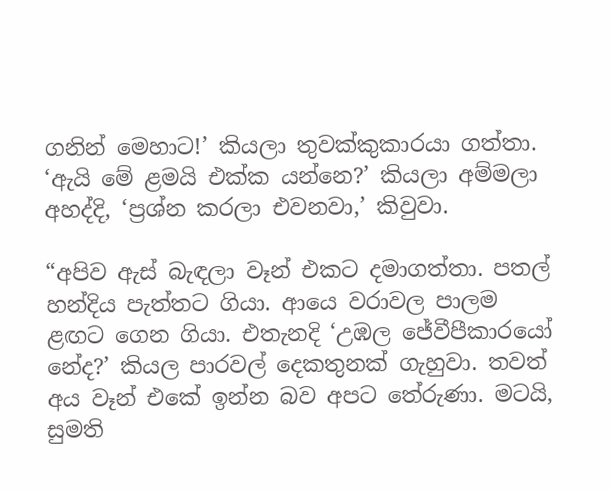ගනින් මෙහාට!’ කියලා තුවක්කුකාරයා ගත්තා. ‘ඇයි මේ ළමයි එක්ක යන්නෙ?’ කියලා අම්මලා අහද්දි, ‘ප්‍රශ්න කරලා එවනවා,’ කිවුවා.

“අපිව ඇස් බැඳලා වෑන් එකට දමාගත්තා. පතල් හන්දිය පැත්තට ගියා. ආයෙ වරාවල පාලම ළඟට ගෙන ගියා. එතැනදි ‘උඹල ජේවීපීකාරයෝ නේද?’ කියල පාරවල් දෙකතුනක් ගැහුවා. තවත් අය වෑන් එකේ ඉන්න බව අපට තේරුණා. මටයි, සුමති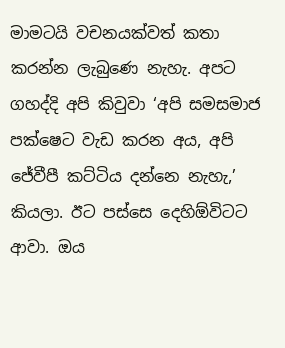මාමටයි වචනයක්වත් කතා කරන්න ලැබුණෙ නැහැ. අපට ගහද්දි අපි කිවුවා ‘අපි සමසමාජ පක්ෂෙට වැඩ කරන අය, අපි ජේවීපී කට්ටිය දන්නෙ නැහැ,’ කියලා. ඊට පස්සෙ දෙහිඕවිටට ආවා. ඔය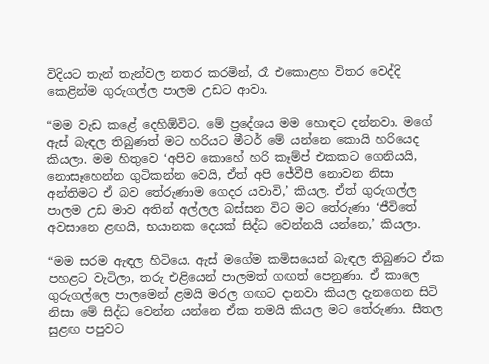විදියට තැන් තැන්වල නතර කරමින්, රෑ එකොළහ විතර වෙද්දි කෙළින්ම ගුරුගල්ල පාලම උඩට ආවා.

“මම වැඩ කළේ දෙහිඕවිට. මේ ප්‍රදේශය මම හොඳට දන්නවා. මගේ ඇස් බැඳල තිබුණත් මට හරියට මීටර් මේ යන්නෙ කොයි හරියෙද කියලා. මම හිතුවෙ ‘අපිව කොහේ හරි කෑම්ප් එකකට ගෙනියයි, නොසෑහෙන්න ගුටිකන්න වෙයි, ඒත් අපි ජේවීපී නොවන නිසා අන්තිමට ඒ බව තේරුණාම ගෙදර යවාවි,’ කියල. ඒත් ගුරුගල්ල පාලම උඩ මාව අතින් අල්ලල බස්සන විට මට තේරුණා ‘ජීවිතේ අවසානෙ ළඟයි, භයානක දෙයක් සිද්ධ වෙන්නයි යන්නෙ,’ කියලා.

“මම සරම ඇඳල හිටියෙ. ඇස් මගේම කමිසයෙන් බැඳල තිබුණට ඒක පහළට වැටිලා, තරු එළියෙන් පාලමත් ගඟත් පෙනුණා. ඒ කාලෙ ගුරුගල්ලෙ පාලමෙන් ළමයි මරල ගඟට දානවා කියල දැනගෙන සිටි නිසා මේ සිද්ධ වෙන්න යන්නෙ ඒක තමයි කියල මට තේරුණා. සීතල සුළඟ පපුවට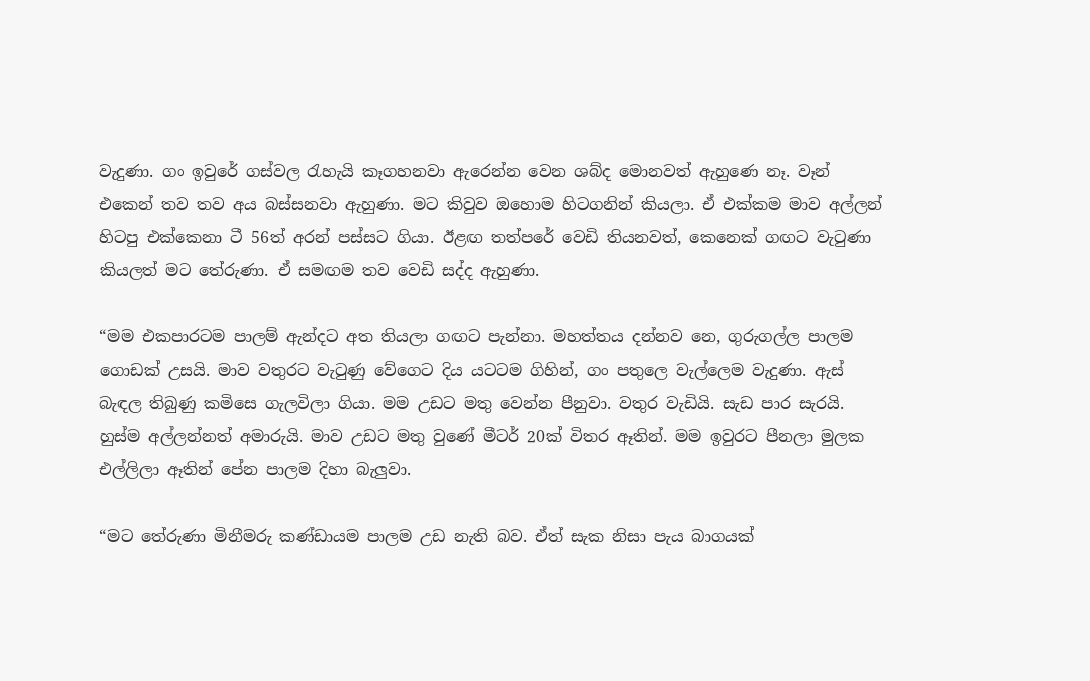වැදුණා. ගං ඉවුරේ ගස්වල රැහැයි කෑගහනවා ඇරෙන්න වෙන ශබ්ද මොනවත් ඇහුණෙ නෑ. වෑන් එකෙන් තව තව අය බස්සනවා ඇහුණා. මට කිවුව ඔහොම හිටගනින් කියලා. ඒ එක්කම මාව අල්ලන් හිටපු එක්කෙනා ටී 56ත් අරන් පස්සට ගියා. ඊළඟ තත්පරේ වෙඩි තියනවත්, කෙනෙක් ගඟට වැටුණා කියලත් මට තේරුණා. ඒ සමඟම තව වෙඩි සද්ද ඇහුණා.

“මම එකපාරටම පාලම් ඇන්දට අත තියලා ගඟට පැන්නා. මහත්තය දන්නව නෙ, ගුරුගල්ල පාලම ගොඩක් උසයි. මාව වතුරට වැටුණු වේගෙට දිය යටටම ගිහින්, ගං පතුලෙ වැල්ලෙම වැදුණා. ඇස් බැඳල තිබුණු කමිසෙ ගැලවිලා ගියා. මම උඩට මතු වෙන්න පීනුවා. වතුර වැඩියි. සැඩ පාර සැරයි. හුස්ම අල්ලන්නත් අමාරුයි. මාව උඩට මතු වුණේ මීටර් 20ක් විතර ඈතින්. මම ඉවුරට පීනලා මුලක එල්ලිලා ඈතින් පේන පාලම දිහා බැලුවා.

“මට තේරුණා මිනීමරු කණ්ඩායම පාලම උඩ නැති බව. ඒත් සැක නිසා පැය බාගයක්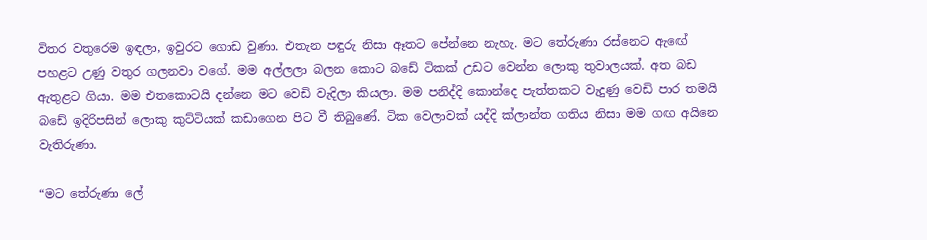විතර වතුරෙම ඉඳලා, ඉවුරට ගොඩ වුණා. එතැන පඳුරු නිසා ඈතට පේන්නෙ නැහැ. මට තේරුණා රස්නෙට ඇඟේ පහළට උණු වතුර ගලනවා වගේ. මම අල්ලලා බලන කොට බඩේ ටිකක් උඩට වෙන්න ලොකු තුවාලයක්. අත බඩ ඇතුළට ගියා. මම එතකොටයි දන්නෙ මට වෙඩි වැදිලා කියලා. මම පනිද්දි කොන්දෙ පැත්තකට වැදුණු වෙඩි පාර තමයි බඩේ ඉදිරිපසින් ලොකු කුට්ටියක් කඩාගෙන පිට වී තිබුණේ. ටික වෙලාවක් යද්දි ක්ලාන්ත ගතිය නිසා මම ගඟ අයිනෙ වැතිරුණා.

“මට තේරුණා ලේ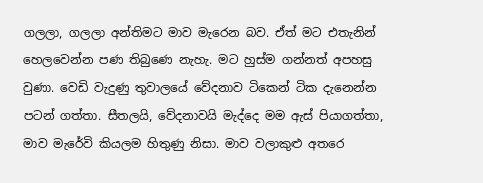ගලලා, ගලලා අන්තිමට මාව මැරෙන බව. ඒත් මට එතැනින් හෙලවෙන්න පණ තිබුණෙ නැහැ. මට හුස්ම ගන්නත් අපහසු වුණා. වෙඩි වැදුණු තුවාලයේ වේදනාව ටිකෙන් ටික දැනෙන්න පටන් ගත්තා. සීතලයි, වේදනාවයි මැද්දෙ මම ඇස් පියාගත්තා, මාව මැරේවි කියලම හිතුණු නිසා. මාව වලාකුළු අතරෙ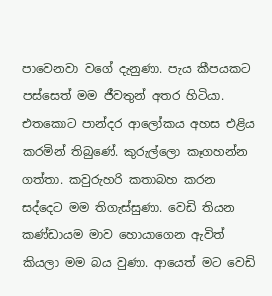පාවෙනවා වගේ දැනුණා. පැය කීපයකට පස්සෙත් මම ජීවතුන් අතර හිටියා. එතකොට පාන්දර ආලෝකය අහස එළිය කරමින් තිබුණේ. කුරුල්ලො කෑගහන්න ගත්තා. කවුරුහරි කතාබහ කරන සද්දෙට මම තිගැස්සුණා. වෙඩි තියන කණ්ඩායම මාව හොයාගෙන ඇවිත් කියලා මම බය වුණා. ආයෙත් මට වෙඩි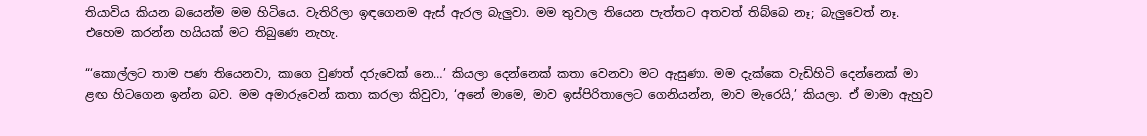තියාවිය කියන බයෙන්ම මම හිටියෙ. වැතිරිලා ඉඳගෙනම ඇස් ඇරල බැලුවා. මම තුවාල තියෙන පැත්තට අතවත් තිබ්බෙ නෑ; බැලුවෙත් නෑ. එහෙම කරන්න හයියක් මට තිබුණෙ නැහැ.

“‘කොල්ලට තාම පණ තියෙනවා, කාගෙ වුණත් දරුවෙක් නෙ…’ කියලා දෙන්නෙක් කතා වෙනවා මට ඇසුණා. මම දැක්කෙ වැඩිහිටි දෙන්නෙක් මා ළඟ හිටගෙන ඉන්න බව. මම අමාරුවෙන් කතා කරලා කිවුවා, ‘අනේ මාමෙ, මාව ඉස්පිරිතාලෙට ගෙනියන්න, මාව මැරෙයි,’ කියලා. ඒ මාමා ඇහුව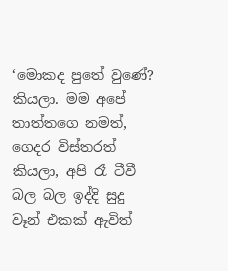‘මොකද පුතේ වුණේ? කියලා. මම අපේ තාත්තගෙ නමත්, ගෙදර විස්තරත් කියලා, අපි රෑ ටීවී බල බල ඉද්දි සුදු වෑන් එකක් ඇවිත්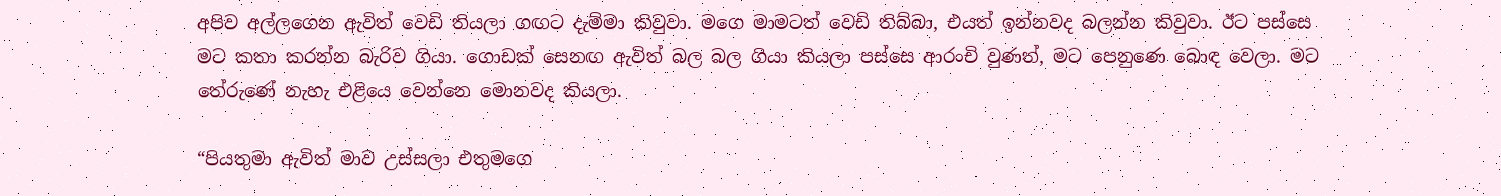අපිව අල්ලගෙන ඇවිත් වෙඩි තියලා ගඟට දැම්මා කිවුවා. මගෙ මාමටත් වෙඩි තිබ්බා, එයත් ඉන්නවද බලන්න කිවුවා. ඊට පස්සෙ මට කතා කරන්න බැරිව ගියා. ගොඩක් සෙනඟ ඇවිත් බල බල ගියා කියලා පස්සෙ ආරංචි වුණත්, මට පෙනුණෙ බොඳ වෙලා. මට තේරුණේ නැහැ එළියෙ වෙන්නෙ මොනවද කියලා.

“පියතුමා ඇවිත් මාව උස්සලා එතුමගෙ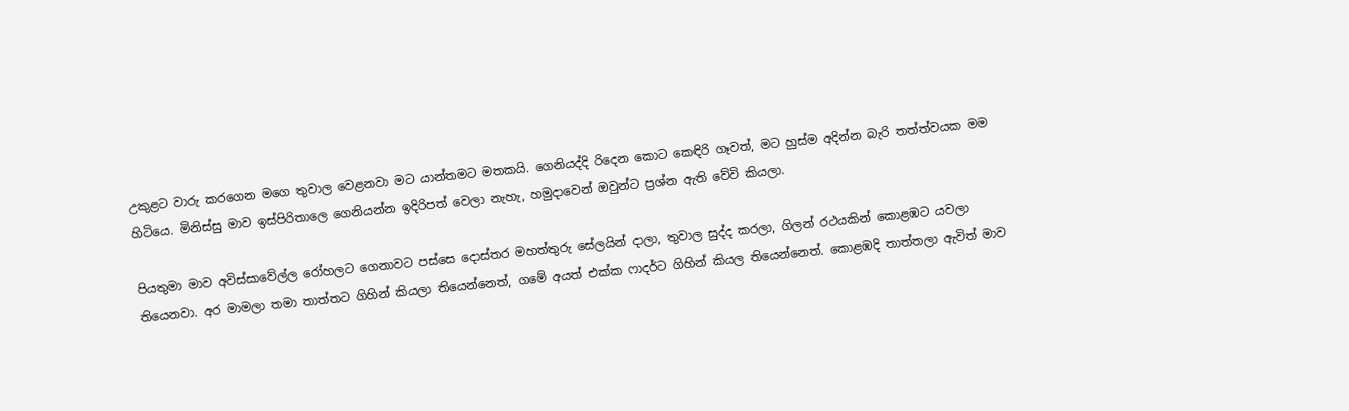උකුළට වාරු කරගෙන මගෙ තුවාල වෙළනවා මට යාන්තමට මතකයි. ගෙනියද්දි රිදෙන කොට කෙඳිරි ගෑවත්, මට හුස්ම අදින්න බැරි තත්ත්වයක මම හිටියෙ. මිනිස්සු මාව ඉස්පිරිතාලෙ ගෙනියන්න ඉදිරිපත් වෙලා නැහැ, හමුදාවෙන් ඔවුන්ට ප්‍රශ්න ඇති වේවි කියලා.

පියතුමා මාව අවිස්සාවේල්ල රෝහලට ගෙනාවට පස්සෙ ‍දොස්තර මහත්තුරු සේලයින් දාලා, තුවාල සුද්ද කරලා, ගිලන් රථයකින් කොළඹට යවලා තියෙනවා. අර මාමලා තමා තාත්තට ගිහින් කියලා තියෙන්නෙත්, ගමේ අයත් එක්ක ෆාදර්ට ගිහින් කියල තියෙන්නෙත්. කොළඹදි තාත්තලා ඇවිත් මාව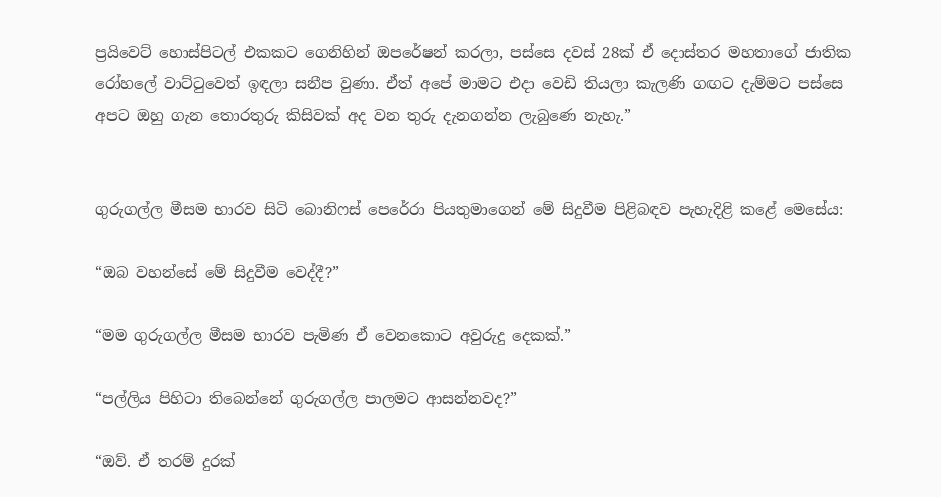ප්‍රයිවෙට් හොස්පිටල් එකකට ගෙනිහින් ඔපරේෂන් කරලා, පස්සෙ දවස් 28ක් ඒ ‍දොස්තර මහතාගේ ජාතික රෝහලේ වාට්ටුවෙත් ඉඳලා සනීප වුණා. ඒත් අපේ මාමට එදා වෙඩි තියලා කැලණි ගඟට දැම්මට පස්සෙ අපට ඔහු ගැන තොරතුරු කිසිවක් අද වන තුරු දැනගන්න ලැබුණෙ නැහැ.”


ගුරුගල්ල මීසම භාරව සිටි බොනිෆස් පෙරේරා පියතුමාගෙන් මේ සිදුවීම පිළිබඳව පැහැදිළි කළේ මෙසේය:

“ඔබ වහන්සේ මේ සිදුවීම වෙද්දී?”

“මම ගුරුගල්ල මීසම භාරව පැමිණ ඒ වෙනකොට අවුරුදු දෙකක්.”

“පල්ලිය පිහිටා තිබෙන්නේ ගුරුගල්ල පාලමට ආසන්නවද?”

“ඔව්. ඒ තරම් දුරක්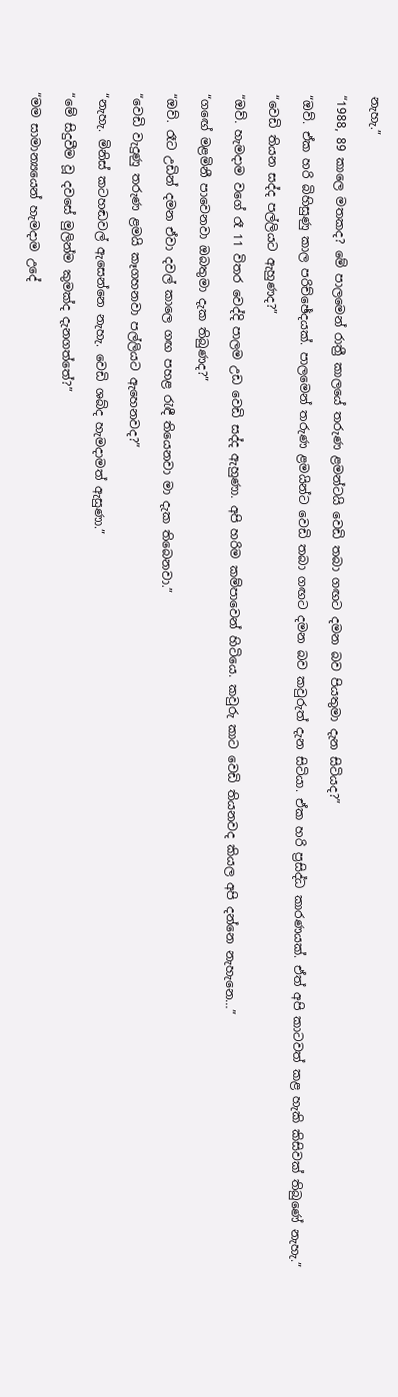නැහැ.”

“1988, 89 කාලෙ මතකද? මේ පාලමෙන් රාත්‍රී කාලයේ තරුණ ළමන්ටයි වෙඩි තබා ගඟට දමන බව පියතුමා දැන සිටියද?”

“ඔව්. ඒක හරි බිහිසුණු කාල පරිච්ඡේදයක්. පාලමෙන් තරුණ ළමයින්ට වෙඩි තබා ගඟට දමන බව කවුරුත් දැන සිටියා. ඒක හරි ප්‍රසිද්ධ කාරණයක්. ඒත් අපි කාටවත් කළ හැකි කිසිවක් තිබුණේ නැහැ.”

“වෙඩි තියන සද්ද පල්ලියට ඇහුණද?”

“ඔව්. හැමදාම වගේ රෑ 11 විතර වෙද්දි පාලම උඩ වෙඩි සද්ද ඇහුණා. අපි හරිම කම්පාවෙන් හිටියෙ. කවුරු කාට වෙඩි තියනවද කියල අපි දන්නෙ නැහැනෙ…”

“ගඟේ මළමිනී පාවෙනවා ඔබතුමා දැක තිබුණද?”

“ඔව්. රෑට උඩින් දමන ඒවා දවල් කාලෙ ගඟ පහළ රැඳී තියෙනවා මා දැක තිබෙනවා.”

“වෙඩි වැදුණු තරුණ ළමයි කෑගහනවා පල්ලියට ඇහෙනවද?”

“නැහැ. මිනිස් කටහඬවල් ඇසෙන්නෙ නැහැ. වෙඩි ශබ්ද හැමදාමත් ඇසුණා.”

“මේ සිදුවීම වූ දවසේ මුලින්ම කුමක්ද දැනගත්තේ?”

“මම සාමාන්‍යයෙන් හැමදාම උදේ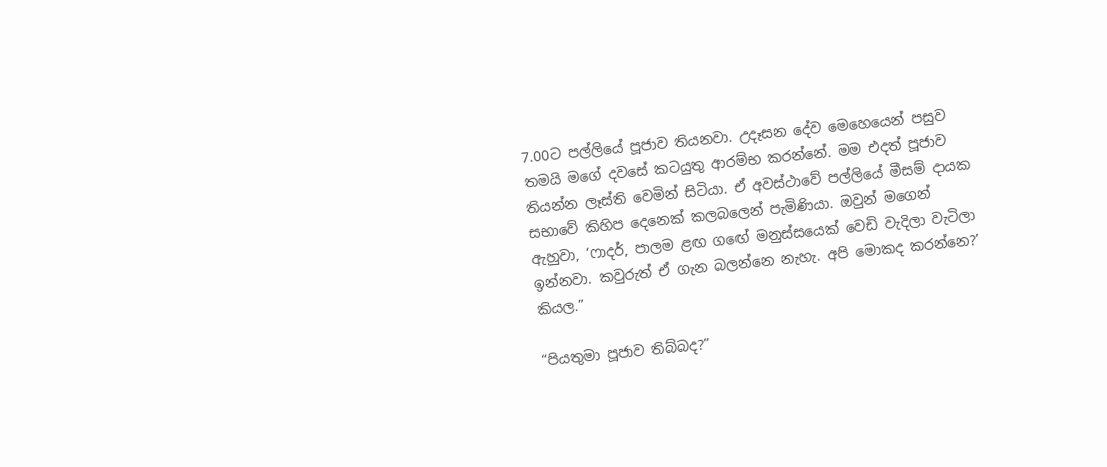7.00ට පල්ලියේ පූජාව තියනවා. උදෑසන දේව මෙහෙයෙන් පසුව තමයි මගේ දවසේ කටයුතු ආරම්භ කරන්නේ. මම එදත් පූජාව තියන්න ලෑස්ති වෙමින් සිටියා. ඒ අවස්ථාවේ පල්ලියේ මීසම් දායක සභාවේ කිහිප දෙනෙක් කලබලෙන් පැමිණියා. ඔවුන් මගෙන් ඇහුවා, ‘ෆාදර්, පාලම ළඟ ගඟේ මනුස්සයෙක් වෙඩි වැදිලා වැටිලා ඉන්නවා. කවුරුත් ඒ ගැන බලන්නෙ නැහැ. අපි මොකද කරන්නෙ?’ කියල.”

“පියතුමා පූජාව තිබ්බද?”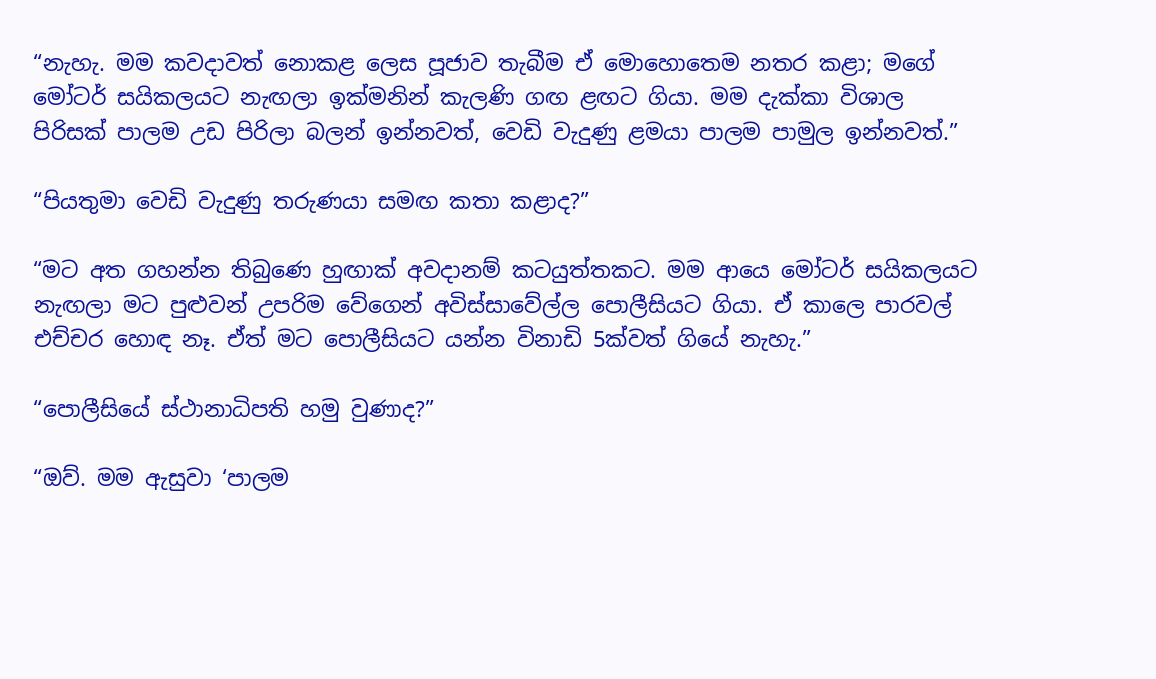“නැහැ. මම කවදාවත් නොකළ ලෙස පූජාව තැබීම ඒ මොහොතෙම නතර කළා; මගේ මෝටර් සයිකලයට නැඟලා ඉක්මනින් කැලණි ගඟ ළඟට ගියා. මම දැක්කා විශාල පිරිසක් පාලම උඩ පිරිලා බලන් ඉන්නවත්, වෙඩි වැදුණු ළමයා පාලම පාමුල ඉන්නවත්.”

“පියතුමා වෙඩි වැදුණු තරුණයා සමඟ කතා කළාද?”

“මට අත ගහන්න තිබුණෙ හුඟාක් අවදානම් කටයුත්තකට. මම ආයෙ මෝටර් සයිකලයට නැඟලා මට පුළුවන් උපරිම වේගෙන් අවිස්සාවේල්ල පොලීසියට ගියා. ඒ කාලෙ පාරවල් එච්චර හොඳ නෑ. ඒත් මට පොලීසියට යන්න විනාඩි 5ක්වත් ගියේ නැහැ.”

“පොලීසියේ ස්ථානාධිපති හමු වුණාද?”

“ඔව්. මම ඇසුවා ‘පාලම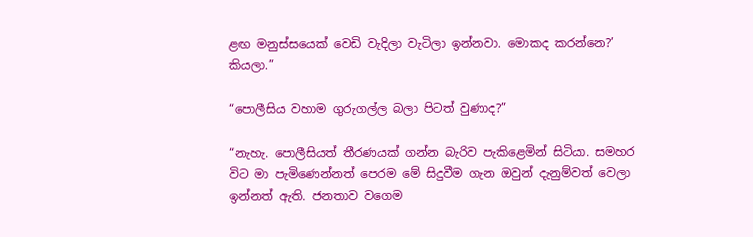ළඟ මනුස්සයෙක් වෙඩි වැදිලා වැටිලා ඉන්නවා. මොකද කරන්නෙ?’ කියලා.”

“පොලීසිය වහාම ගුරුගල්ල බලා පිටත් වුණාද?”

“නැහැ. පොලීසියත් තීරණයක් ගන්න බැරිව පැකිළෙමින් සිටියා. සමහර විට මා පැමිණෙන්නත් පෙරම මේ සිදුවීම ගැන ඔවුන් දැනුම්වත් වෙලා ඉන්නත් ඇති. ජනතාව වගෙම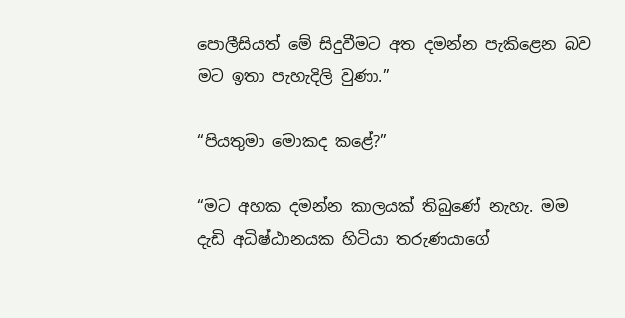පොලීසියත් මේ සිදුවීමට අත දමන්න පැකිළෙන බව මට ඉතා පැහැදිලි වුණා.”

“පියතුමා මොකද කළේ?”

“මට අහක දමන්න කාලයක් තිබුණේ නැහැ. මම දැඩි අධිෂ්ඨානයක හිටියා තරුණයාගේ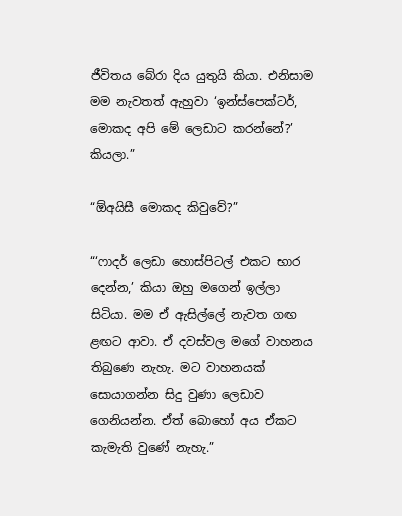ජීවිතය බේරා දිය යුතුයි කියා. එනිසාම මම නැවතත් ඇහුවා ‘ඉන්ස්පෙක්ටර්, මොකද අපි මේ ලෙඩාට කරන්නේ?’ කියලා.”

“ඕඅයිසී මොකද කිවුවේ?”

“‘ෆාදර් ලෙඩා හොස්පිටල් එකට භාර දෙන්න,’ කියා ඔහු මගෙන් ඉල්ලා සිටියා. මම ඒ ඇසිල්ලේ නැවත ගඟ ළඟට ආවා. ඒ දවස්වල මගේ වාහනය තිබුණෙ නැහැ. මට වාහනයක් සොයාගන්න සිදු වුණා ලෙඩාව ගෙනියන්න. ඒත් බොහෝ අය ඒකට කැමැති වුණේ නැහැ.”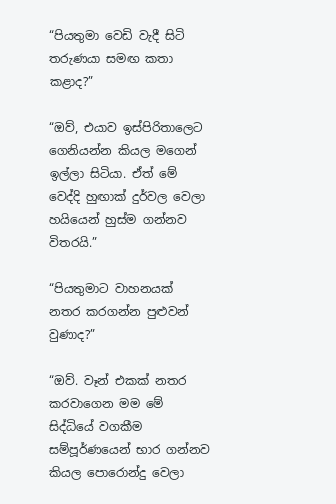“පියතුමා වෙඩි වැදී සිටි තරුණයා සමඟ කතා කළාද?”

“ඔව්, එයාව ඉස්පිරිතාලෙට ගෙනියන්න කියල මගෙන් ඉල්ලා සිටියා. ඒත් මේ වෙද්දි හුඟාක් දුර්වල වෙලා හයියෙන් හුස්ම ගන්නව විතරයි.”

“පියතුමාට වාහනයක් නතර කරගන්න පුළුවන් වුණාද?”

“ඔව්. වෑන් එකක් නතර කරවාගෙන මම මේ සිද්ධියේ වගකීම සම්පූර්ණයෙන් භාර ගන්නව කියල පොරොන්දු වෙලා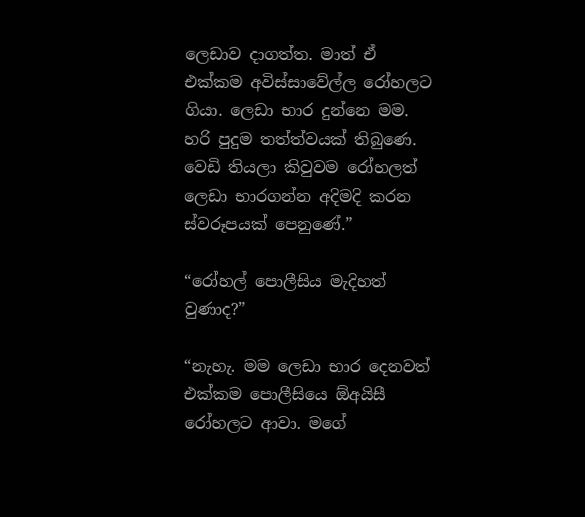ලෙඩාව දාගත්ත. මාත් ඒ එක්කම අවිස්සාවේල්ල රෝහලට ගියා. ලෙඩා භාර දුන්නෙ මම. හරි පුදුම තත්ත්වයක් තිබුණෙ. වෙඩි තියලා කිවුවම රෝහලත් ලෙඩා භාරගන්න අදිමදි කරන ස්වරූපයක් පෙනුණේ.”

“රෝහල් පොලීසිය මැදිහත් වුණාද?”

“නැහැ. මම ලෙඩා භාර දෙනවත් එක්කම පොලීසියෙ ඕඅයිසී රෝහලට ආවා. මගේ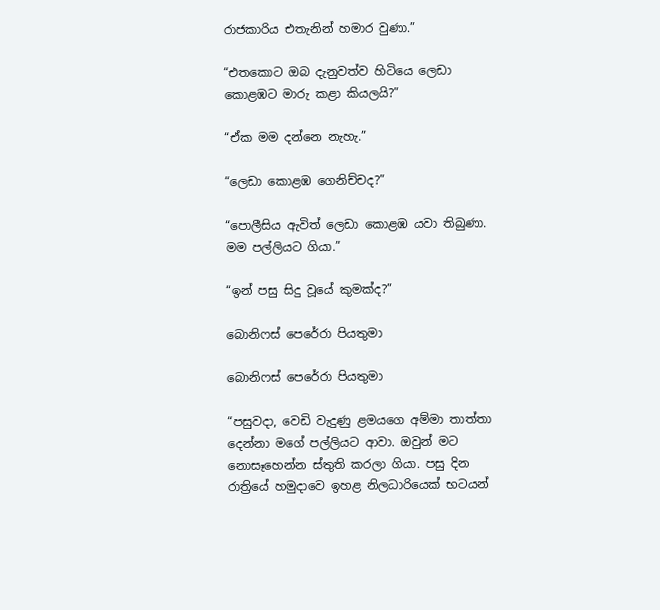රාජකාරිය එතැනින් හමාර වුණා.”

“එතකොට ඔබ දැනුවත්ව හිටියෙ ලෙඩා කොළඹට මාරු කළා කියලයි?”

“ඒක මම දන්නෙ නැහැ.”

“ලෙඩා කොළඹ ගෙනිච්චද?”

“පොලීසිය ඇවිත් ලෙඩා කොළඹ යවා තිබුණා. මම පල්ලියට ගියා.”

“ඉන් පසු සිදු වූයේ කුමක්ද?”

බොනිෆස් පෙරේරා පියතුමා

බොනිෆස් පෙරේරා පියතුමා

“පසුවදා, වෙඩි වැදුණු ළමයගෙ අම්මා තාත්තා දෙන්නා මගේ පල්ලියට ආවා. ඔවුන් මට නොසෑහෙන්න ස්තුති කරලා ගියා. පසු දින රාත්‍රියේ හමුදාවෙ ඉහළ නිලධාරියෙක් භටයන්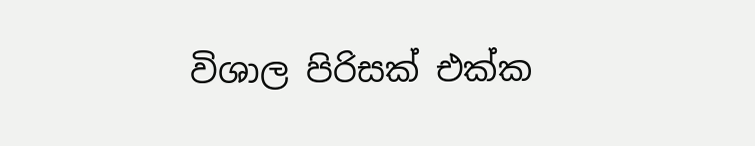විශාල පිරිසක් එක්ක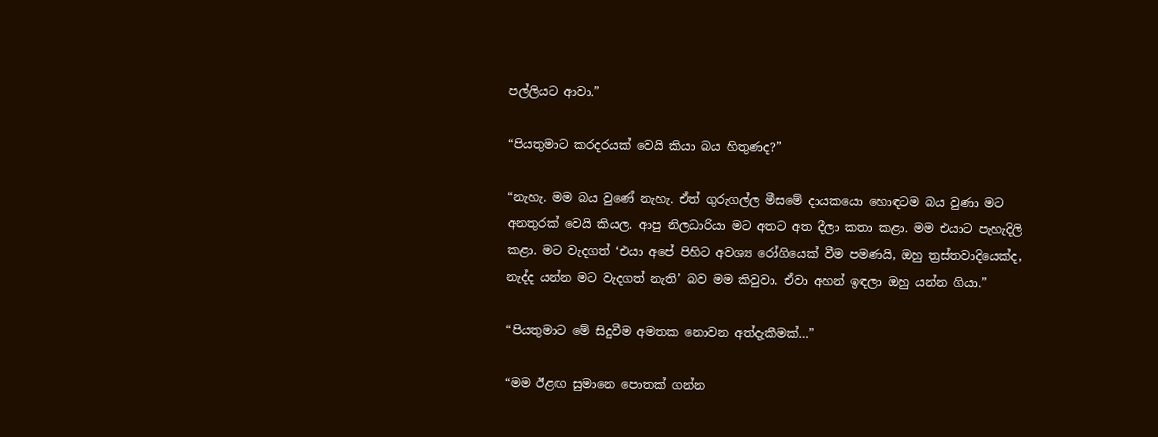පල්ලියට ආවා.”

“පියතුමාට කරදරයක් වෙයි කියා බය හිතුණද?”

“නැහැ. මම බය වුණේ නැහැ. ඒත් ගුරුගල්ල මීසමේ දායකයො හොඳටම බය වුණා මට අනතුරක් වෙයි කියල. ආපු නිලධාරියා මට අතට අත දීලා කතා කළා. මම එයාට පැහැදිලි කළා. මට වැදගත් ‘එයා අපේ පිහිට අවශ්‍ය රෝගියෙක් වීම පමණයි, ඔහු ත්‍රස්තවාදියෙක්ද, නැද්ද යන්න මට වැදගත් නැති’ බව මම කිවුවා. ඒවා අහන් ඉඳලා ඔහු යන්න ගියා.”

“පියතුමාට මේ සිදුවීම අමතක නොවන අත්දැකීමක්…”

“මම ඊළඟ සුමානෙ පොතක් ගන්න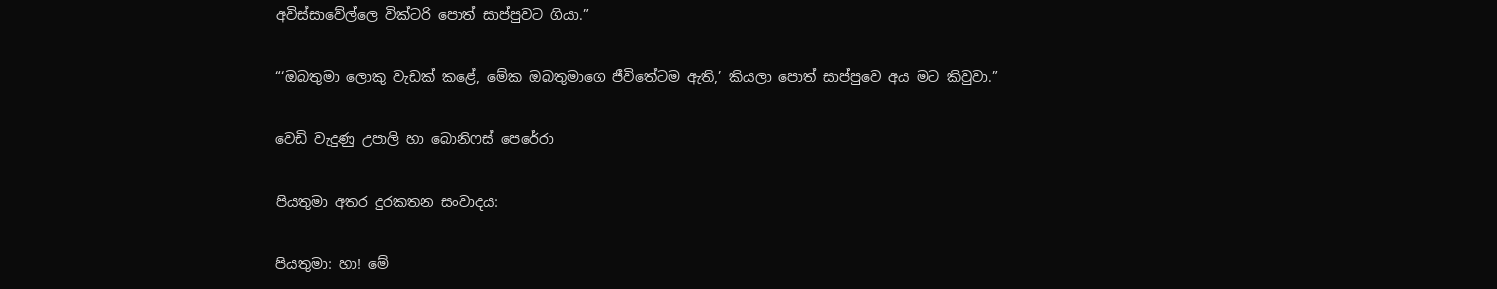අවිස්සාවේල්ලෙ වික්ටරි පොත් සාප්පුවට ගියා.”

“‘ඔබතුමා ලොකු වැඩක් කළේ, මේක ඔබතුමාගෙ ජීවිතේටම ඇති,’ කියලා පොත් සාප්පුවෙ අය මට කිවුවා.”

වෙඩි වැදුණු උපාලි හා බොනිෆස් පෙරේරා

පියතුමා අතර දුරකතන සංවාදය:

පියතුමා: හා! මේ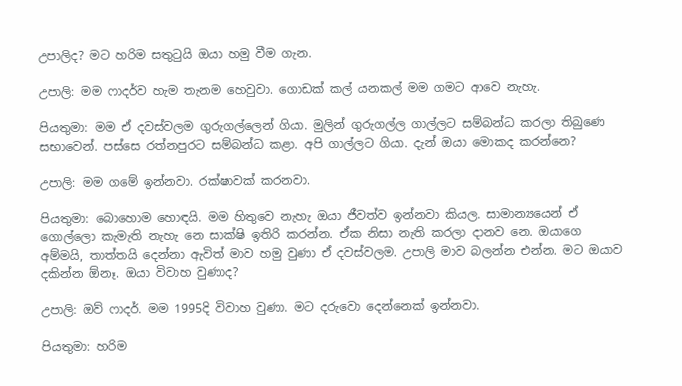උපාලිද? මට හරිම සතුටුයි ඔයා හමු වීම ගැන.

උපාලි: මම ෆාදර්ව හැම තැනම හෙවුවා. ගොඩක් කල් යනකල් මම ගමට ආවෙ නැහැ.

පියතුමා: මම ඒ දවස්වලම ගුරුගල්ලෙන් ගියා. මුලින් ගුරුගල්ල ගාල්ලට සම්බන්ධ කරලා තිබුණෙ සභාවෙන්. පස්සෙ රත්නපුරට සම්බන්ධ කළා. අපි ගාල්ලට ගියා. දැන් ඔයා මොකද කරන්නෙ?

උපාලි: මම ගමේ ඉන්නවා. රක්ෂාවක් කරනවා.

පියතුමා: බොහොම හොඳයි. මම හිතුවෙ නැහැ ඔයා ජීවත්ව ඉන්නවා කියල. සාමාන්‍යයෙන් ඒ ගොල්ලො කැමැති නැහැ නෙ සාක්ෂි ඉතිරි කරන්න. ඒක නිසා නැති කරලා දානව නෙ. ඔයාගෙ අම්මයි, තාත්තයි දෙන්නා ඇවිත් මාව හමු වුණා ඒ දවස්වලම. උපාලි මාව බලන්න එන්න. මට ඔයාව දකින්න ඕනෑ. ඔයා විවාහ වුණාද?

උපාලි: ඔව් ෆාදර්. මම 1995දි විවාහ වුණා. මට දරුවො දෙන්නෙක් ඉන්නවා.

පියතුමා: හරිම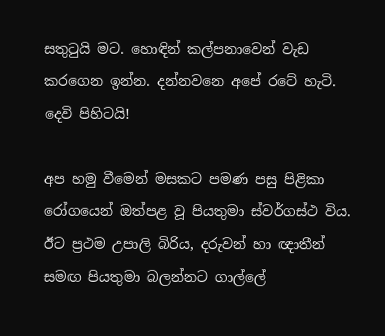සතුටුයි මට. හොඳින් කල්පනාවෙන් වැඩ කරගෙන ඉන්න. දන්නවනෙ අපේ රටේ හැටි. දෙවි පිහිටයි!

අප හමු වීමෙන් මසකට පමණ පසු පිළිකා රෝගයෙන් ඔත්පළ වූ පියතුමා ස්වර්ගස්ථ විය. ඊට ප්‍රථම උපාලි බිරිය, දරුවන් හා ඥාතීන් සමඟ පියතුමා බලන්නට ගාල්ලේ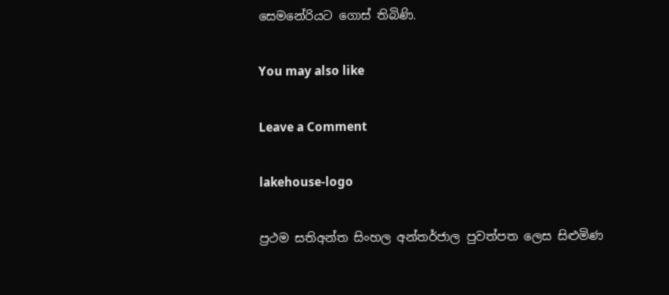සෙමනේරියට ගොස් තිබිණි.

You may also like

Leave a Comment

lakehouse-logo

ප්‍රථම සතිඅන්ත සිංහල අන්තර්ජාල පුවත්පත ලෙස සිළුමිණ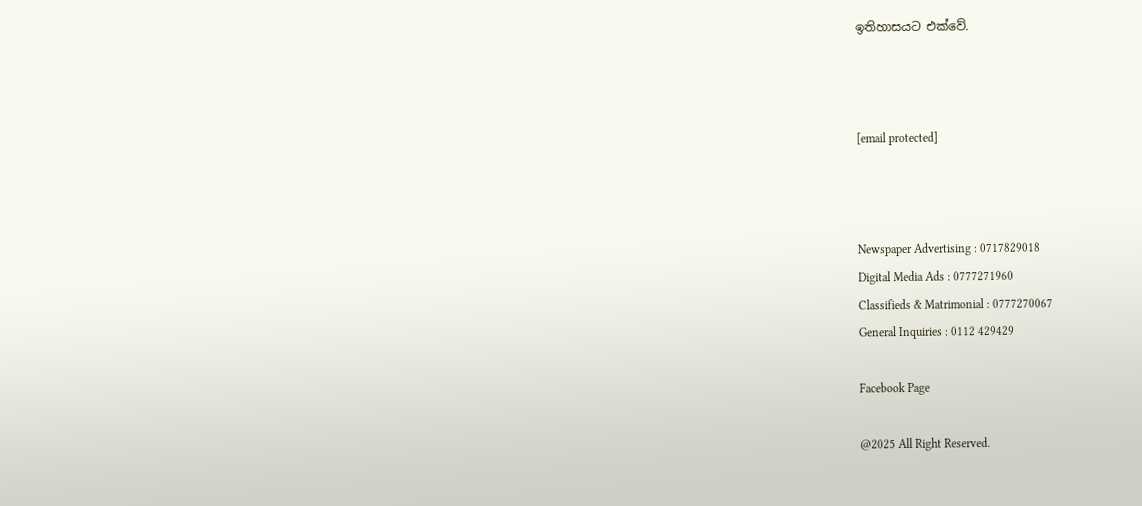ඉතිහාසයට එක්වේ.



[email protected]



Newspaper Advertising : 0717829018
Digital Media Ads : 0777271960
Classifieds & Matrimonial : 0777270067
General Inquiries : 0112 429429

Facebook Page

@2025 All Right Reserved.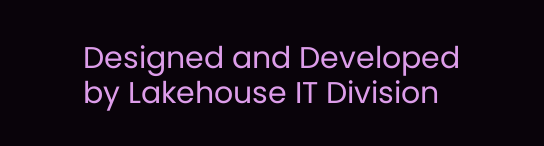Designed and Developed by Lakehouse IT Division